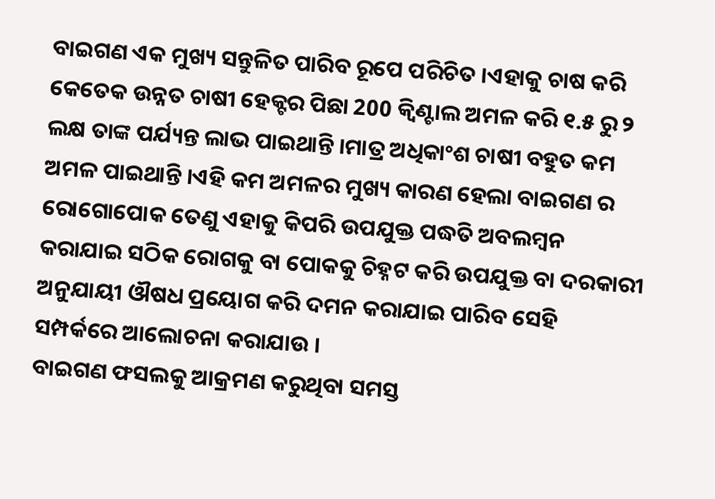ବାଇଗଣ ଏକ ମୁଖ୍ୟ ସନ୍ତୁଳିତ ପାରିବ ରୂପେ ପରିଚିତ ।ଏହାକୁ ଚାଷ କରି କେତେକ ଉନ୍ନତ ଚାଷୀ ହେକ୍ଟର ପିଛା 200 କ୍ଵିଣ୍ଟାଲ ଅମଳ କରି ୧.୫ ରୁ ୨ ଲକ୍ଷ ତାଙ୍କ ପର୍ଯ୍ୟନ୍ତ ଲାଭ ପାଇଥାନ୍ତି ।ମାତ୍ର ଅଧିକାଂଶ ଚାଷୀ ବହୁତ କମ ଅମଳ ପାଇଥାନ୍ତି ।ଏହି କମ ଅମଳର ମୁଖ୍ୟ କାରଣ ହେଲା ବାଇଗଣ ର ରୋଗୋପୋକ ତେଣୁ ଏହାକୁ କିପରି ଉପଯୁକ୍ତ ପଦ୍ଧତି ଅବଲମ୍ବନ କରାଯାଇ ସଠିକ ରୋଗକୁ ବା ପୋକକୁ ଚିହ୍ନଟ କରି ଉପଯୁକ୍ତ ବା ଦରକାରୀ ଅନୁଯାୟୀ ଔଷଧ ପ୍ରୟୋଗ କରି ଦମନ କରାଯାଇ ପାରିବ ସେହି ସମ୍ପର୍କରେ ଆଲୋଚନା କରାଯାଉ ।
ବାଇଗଣ ଫସଲକୁ ଆକ୍ରମଣ କରୁଥିବା ସମସ୍ତ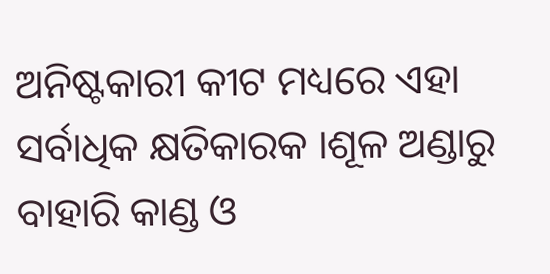ଅନିଷ୍ଟକାରୀ କୀଟ ମଧ୍ୟରେ ଏହା ସର୍ବାଧିକ କ୍ଷତିକାରକ ।ଶୂଳ ଅଣ୍ଡାରୁ ବାହାରି କାଣ୍ଡ ଓ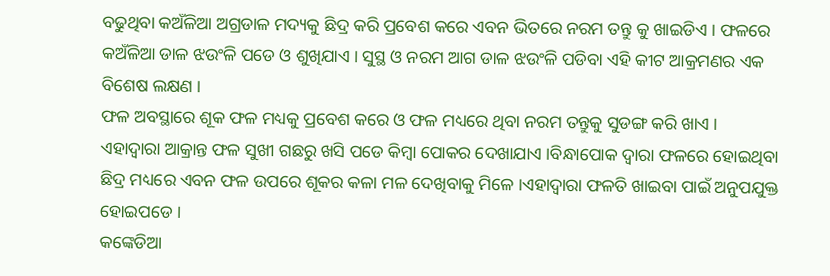ବଢୁଥିବା କଅଁଳିଆ ଅଗ୍ରଡାଳ ମଦ୍ୟକୁ ଛିଦ୍ର କରି ପ୍ରବେଶ କରେ ଏବନ ଭିତରେ ନରମ ତନ୍ତୁ କୁ ଖାଇଡିଏ । ଫଳରେ କଅଁଳିଆ ଡାଳ ଝଉଂଳି ପଡେ ଓ ଶୁଖିଯାଏ । ସୁସ୍ଥ ଓ ନରମ ଆଗ ଡାଳ ଝଉଂଳି ପଡିବା ଏହି କୀଟ ଆକ୍ରମଣର ଏକ ବିଶେଷ ଲକ୍ଷଣ ।
ଫଳ ଅବସ୍ଥାରେ ଶୂକ ଫଳ ମଧ୍ୟକୁ ପ୍ରବେଶ କରେ ଓ ଫଳ ମଧ୍ୟରେ ଥିବା ନରମ ତନ୍ତୁକୁ ସୁଡଙ୍ଗ କରି ଖାଏ ।
ଏହାଦ୍ବାରା ଆକ୍ରାନ୍ତ ଫଳ ସୁଖୀ ଗଛରୁ ଖସି ପଡେ କିମ୍ବା ପୋକର ଦେଖାଯାଏ ।ବିନ୍ଧାପୋକ ଦ୍ଵାରା ଫଳରେ ହୋଇଥିବା ଛିଦ୍ର ମଧ୍ୟରେ ଏବନ ଫଳ ଉପରେ ଶୂକର କଳା ମଳ ଦେଖିବାକୁ ମିଳେ ।ଏହାଦ୍ବାରା ଫଳତି ଖାଇବା ପାଇଁ ଅନୁପଯୁକ୍ତ ହୋଇପଡେ ।
କଙ୍କେଡିଆ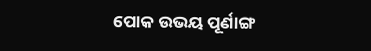ପୋକ ଉଭୟ ପୂର୍ଣାଙ୍ଗ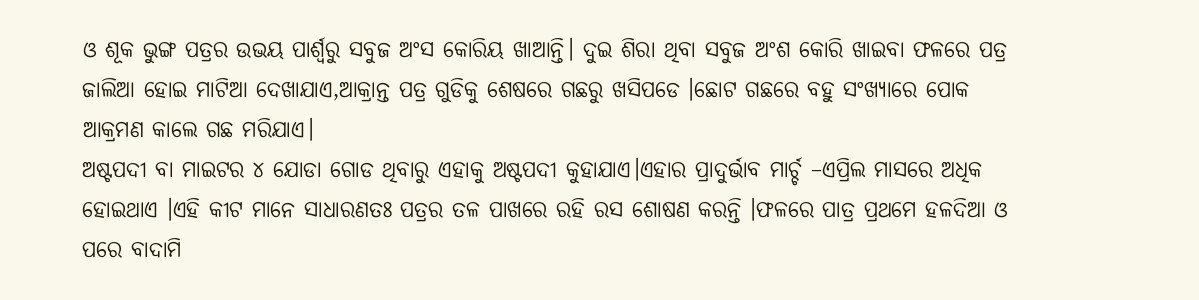ଓ ଶୂକ ଭୁଙ୍ଗ ପତ୍ରର ଉଭୟ ପାର୍ଶ୍ଵରୁ ସବୁଜ ଅଂସ କୋରିୟ ଖାଆନ୍ତି। ଦୁଇ ଶିରା ଥିବା ସବୁଜ ଅଂଶ କୋରି ଖାଇବା ଫଳରେ ପତ୍ର ଜାଲିଆ ହୋଇ ମାଟିଆ ଦେଖାଯାଏ,ଆକ୍ରାନ୍ତ ପତ୍ର ଗୁଡିକୁ ଶେଷରେ ଗଛରୁ ଖସିପଡେ ।ଛୋଟ ଗଛରେ ବହୁ ସଂଖ୍ୟାରେ ପୋକ ଆକ୍ରମଣ କାଲେ ଗଛ ମରିଯାଏ।
ଅଷ୍ଟପଦୀ ବା ମାଇଟର ୪ ଯୋଡା ଗୋଡ ଥିବାରୁ ଏହାକୁ ଅଷ୍ଟପଦୀ କୁହାଯାଏ।ଏହାର ପ୍ରାଦୁର୍ଭାବ ମାର୍ଚ୍ଚ –ଏପ୍ରିଲ ମାସରେ ଅଧିକ ହୋଇଥାଏ ।ଏହି କୀଟ ମାନେ ସାଧାରଣତଃ ପତ୍ରର ତଳ ପାଖରେ ରହି ରସ ଶୋଷଣ କରନ୍ତି ।ଫଳରେ ପାତ୍ର ପ୍ରଥମେ ହଳଦିଆ ଓ ପରେ ବାଦାମି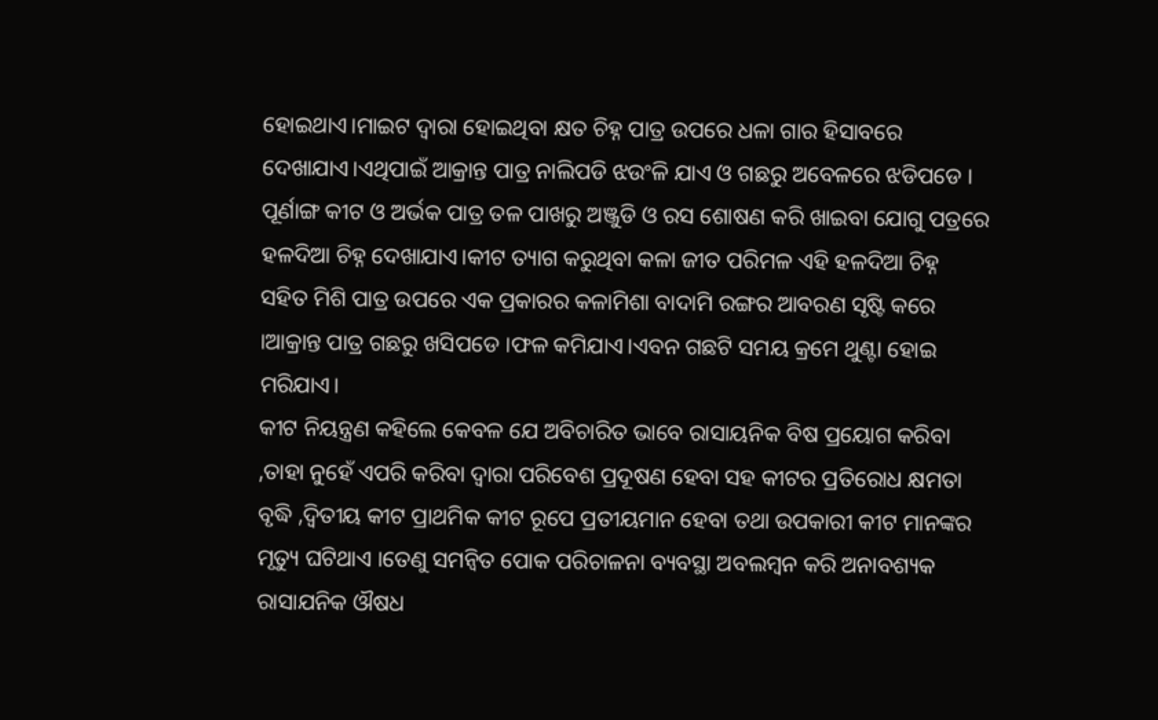ହୋଇଥାଏ।ମାଇଟ ଦ୍ଵାରା ହୋଇଥିବା କ୍ଷତ ଚିହ୍ନ ପାତ୍ର ଉପରେ ଧଳା ଗାର ହିସାବରେ ଦେଖାଯାଏ।ଏଥିପାଇଁ ଆକ୍ରାନ୍ତ ପାତ୍ର ନାଲିପଡି ଝଉଂଳି ଯାଏ ଓ ଗଛରୁ ଅବେଳରେ ଝଡିପଡେ ।
ପୂର୍ଣାଙ୍ଗ କୀଟ ଓ ଅର୍ଭକ ପାତ୍ର ତଳ ପାଖରୁ ଅଞ୍ଜୁଡି ଓ ରସ ଶୋଷଣ କରି ଖାଇବା ଯୋଗୁ ପତ୍ରରେ ହଳଦିଆ ଚିହ୍ନ ଦେଖାଯାଏ।କୀଟ ତ୍ୟାଗ କରୁଥିବା କଳା ଜୀତ ପରିମଳ ଏହି ହଳଦିଆ ଚିହ୍ନ ସହିତ ମିଶି ପାତ୍ର ଉପରେ ଏକ ପ୍ରକାରର କଳାମିଶା ବାଦାମି ରଙ୍ଗର ଆବରଣ ସୃଷ୍ଟି କରେ ।ଆକ୍ରାନ୍ତ ପାତ୍ର ଗଛରୁ ଖସିପଡେ ।ଫଳ କମିଯାଏ।ଏବନ ଗଛଟି ସମୟ କ୍ରମେ ଥୁଣ୍ଟା ହୋଇ ମରିଯାଏ।
କୀଟ ନିୟନ୍ତ୍ରଣ କହିଲେ କେବଳ ଯେ ଅବିଚାରିତ ଭାବେ ରାସାୟନିକ ବିଷ ପ୍ରୟୋଗ କରିବା ,ତାହା ନୁହେଁ ଏପରି କରିବା ଦ୍ଵାରା ପରିବେଶ ପ୍ରଦୂଷଣ ହେବା ସହ କୀଟର ପ୍ରତିରୋଧ କ୍ଷମତା ବୃଦ୍ଧି ,ଦ୍ଵିତୀୟ କୀଟ ପ୍ରାଥମିକ କୀଟ ରୂପେ ପ୍ରତୀୟମାନ ହେବା ତଥା ଉପକାରୀ କୀଟ ମାନଙ୍କର ମୃତ୍ୟୁ ଘଟିଥାଏ ।ତେଣୁ ସମନ୍ଵିତ ପୋକ ପରିଚାଳନା ବ୍ୟବସ୍ଥା ଅବଲମ୍ବନ କରି ଅନାବଶ୍ୟକ ରାସାଯନିକ ଔଷଧ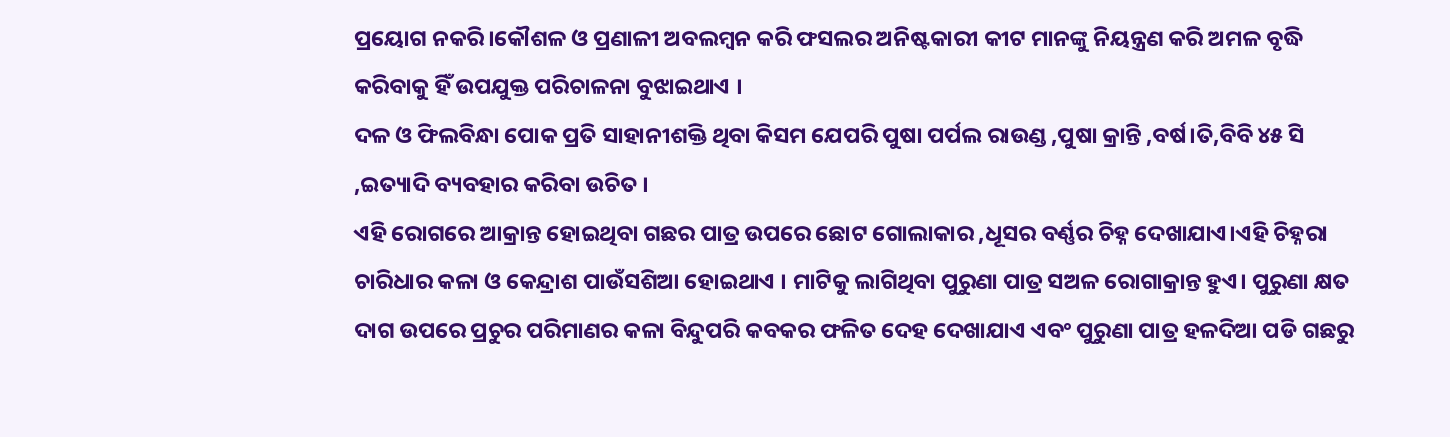ପ୍ରୟୋଗ ନକରି।କୌଶଳ ଓ ପ୍ରଣାଳୀ ଅବଲମ୍ବନ କରି ଫସଲର ଅନିଷ୍ଟକାରୀ କୀଟ ମାନଙ୍କୁ ନିୟନ୍ତ୍ରଣ କରି ଅମଳ ବୃଦ୍ଧି କରିବାକୁ ହିଁ ଉପଯୁକ୍ତ ପରିଚାଳନା ବୁଝାଇଥାଏ ।
ଦଳ ଓ ଫିଲବିନ୍ଧା ପୋକ ପ୍ରତି ସାହାନୀଶକ୍ତି ଥିବା କିସମ ଯେପରି ପୁଷା ପର୍ପଲ ରାଉଣ୍ଡ ,ପୁଷା କ୍ରାନ୍ତି ,ବର୍ଷ।ତି,ବିବି ୪୫ ସି ,ଇତ୍ୟାଦି ବ୍ୟବହାର କରିବା ଉଚିତ ।
ଏହି ରୋଗରେ ଆକ୍ରାନ୍ତ ହୋଇଥିବା ଗଛର ପାତ୍ର ଉପରେ ଛୋଟ ଗୋଲାକାର ,ଧୂସର ବର୍ଣ୍ଣର ଚିହ୍ନ ଦେଖାଯାଏ।ଏହି ଚିହ୍ନରା ଚାରିଧାର କଳା ଓ କେନ୍ଦ୍ରାଶ ପାଉଁସଶିଆ ହୋଇଥାଏ । ମାଟିକୁ ଲାଗିଥିବା ପୁରୁଣା ପାତ୍ର ସଅଳ ରୋଗାକ୍ରାନ୍ତ ହୁଏ। ପୁରୁଣା କ୍ଷତ ଦାଗ ଉପରେ ପ୍ରଚୁର ପରିମାଣର କଳା ବିନ୍ଦୁପରି କବକର ଫଳିତ ଦେହ ଦେଖାଯାଏ ଏବଂ ପୁରୁଣା ପାତ୍ର ହଳଦିଆ ପଡି ଗଛରୁ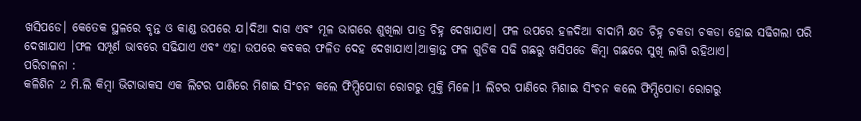ଖସିପଡେ। କେତେକ ସ୍ଥଳରେ ବୃନ୍ତ ଓ କାଣ୍ଡ ଉପରେ ଯ।ଦିଆ ଦାଗ ଏବଂ ମୂଳ ଭାଗରେ ଶୁଖିଲା ପାତ୍ର ଚିହ୍ନ ଦେଖାଯାଏ। ଫଳ ଉପରେ ହଳଦିଆ ବାଦାମି କ୍ଷତ ଚିହ୍ନ ଚକଡା ଚକଡା ହୋଇ ସଢିଗଲା ପରି ଦେଖାଯାଏ ।ଫଳ ସମ୍ପୂର୍ଣ ଭାବରେ ସଢିଯାଏ ଏବଂ ଏହା ଉପରେ କବକର ଫଳିତ ଦେହ ଦେଖାଯାଏ।ଆକ୍ରାନ୍ତ ଫଳ ଗୁଡିକ ସଢି ଗଛରୁ ଖସିପଡେ କିମ୍ବା ଗଛରେ ସୁଖି ଲାଗି ରହିଥାଏ।
ପରିଚାଳନା :
କଳିଶିନ 2 ମି.ଲି କିମ୍ବା ଭିଟାଭାକସ ଏକ ଲିଟର ପାଣିରେ ମିଶାଇ ସିଂଚନ କଲେ ଫିମ୍ପିପୋଡା ରୋଗରୁ ମୁକ୍ତି ମିଳେ।1 ଲିଟର ପାଣିରେ ମିଶାଇ ସିଂଚନ କଲେ ଫିମ୍ପିପୋଡା ରୋଗରୁ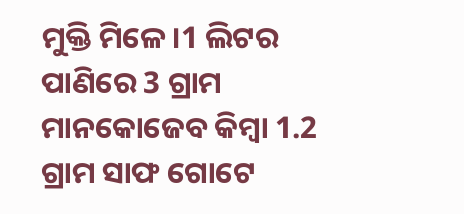ମୁକ୍ତି ମିଳେ।1 ଲିଟର ପାଣିରେ 3 ଗ୍ରାମ ମାନକୋଜେବ କିମ୍ବା 1.2 ଗ୍ରାମ ସାଫ ଗୋଟେ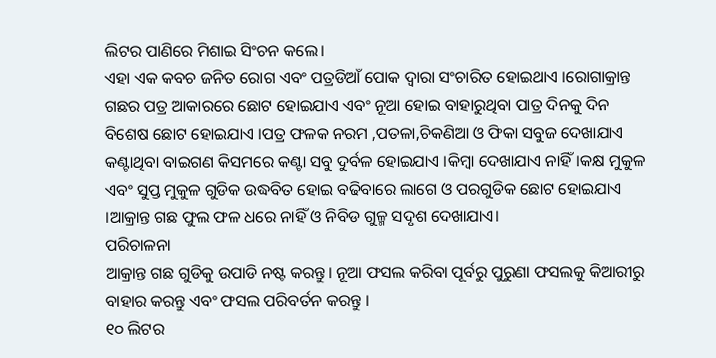ଲିଟର ପାଣିରେ ମିଶାଇ ସିଂଚନ କଲେ।
ଏହା ଏକ କବଚ ଜନିତ ରୋଗ ଏବଂ ପତ୍ରଡିଆଁ ପୋକ ଦ୍ଵାରା ସଂଚାରିତ ହୋଇଥାଏ ।ରୋଗାକ୍ରାନ୍ତ ଗଛର ପତ୍ର ଆକାରରେ ଛୋଟ ହୋଇଯାଏ ଏବଂ ନୂଆ ହୋଇ ବାହାରୁଥିବା ପାତ୍ର ଦିନକୁ ଦିନ ବିଶେଷ ଛୋଟ ହୋଇଯାଏ ।ପତ୍ର ଫଳକ ନରମ ,ପତଳା,ଚିକଣିଆ ଓ ଫିକା ସବୁଜ ଦେଖାଯାଏ କଣ୍ଟାଥିବା ବାଇଗଣ କିସମରେ କଣ୍ଟା ସବୁ ଦୁର୍ବଳ ହୋଇଯାଏ ।କିମ୍ବା ଦେଖାଯାଏ ନାହିଁ।କକ୍ଷ ମୁକୁଳ ଏବଂ ସୁପ୍ତ ମୁକୁଳ ଗୁଡିକ ଉଦ୍ଧବିତ ହୋଇ ବଢିବାରେ ଲାଗେ ଓ ପରଗୁଡିକ ଛୋଟ ହୋଇଯାଏ ।ଆକ୍ରାନ୍ତ ଗଛ ଫୁଲ ଫଳ ଧରେ ନାହିଁ ଓ ନିବିଡ ଗୁଳ୍ମ ସଦୃଶ ଦେଖାଯାଏ।
ପରିଚାଳନା
ଆକ୍ରାନ୍ତ ଗଛ ଗୁଡିକୁ ଉପାଡି ନଷ୍ଟ କରନ୍ତୁ। ନୂଆ ଫସଲ କରିବା ପୂର୍ବରୁ ପୁରୁଣା ଫସଲକୁ କିଆରୀରୁ ବାହାର କରନ୍ତୁ ଏବଂ ଫସଲ ପରିବର୍ତନ କରନ୍ତୁ ।
୧୦ ଲିଟର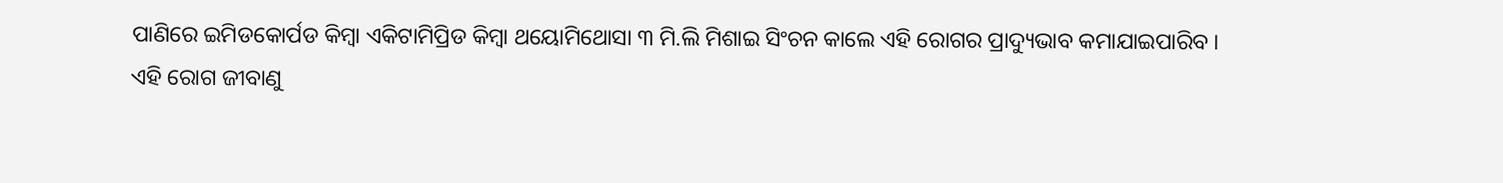ପାଣିରେ ଇମିଡକୋର୍ପଡ କିମ୍ବା ଏକିଟାମିପ୍ରିଡ କିମ୍ବା ଥୟୋମିଥୋସା ୩ ମି.ଲି ମିଶାଇ ସିଂଚନ କାଲେ ଏହି ରୋଗର ପ୍ରାଦ୍ୟୁଭାବ କମାଯାଇପାରିବ ।
ଏହି ରୋଗ ଜୀବାଣୁ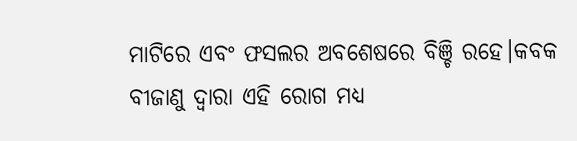ମାଟିରେ ଏବଂ ଫସଲର ଅବଶେଷରେ ବିଞ୍ଚି ରହେ।କବକ ବୀଜାଣୁ ଦ୍ଵାରା ଏହି ରୋଗ ମଧ୍ୟ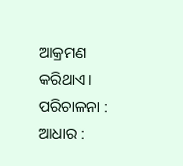ଆକ୍ରମଣ କରିଥାଏ।
ପରିଚାଳନା :
ଆଧାର :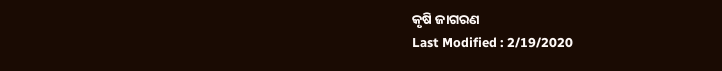କୃଷି ଜାଗରଣ
Last Modified : 2/19/2020